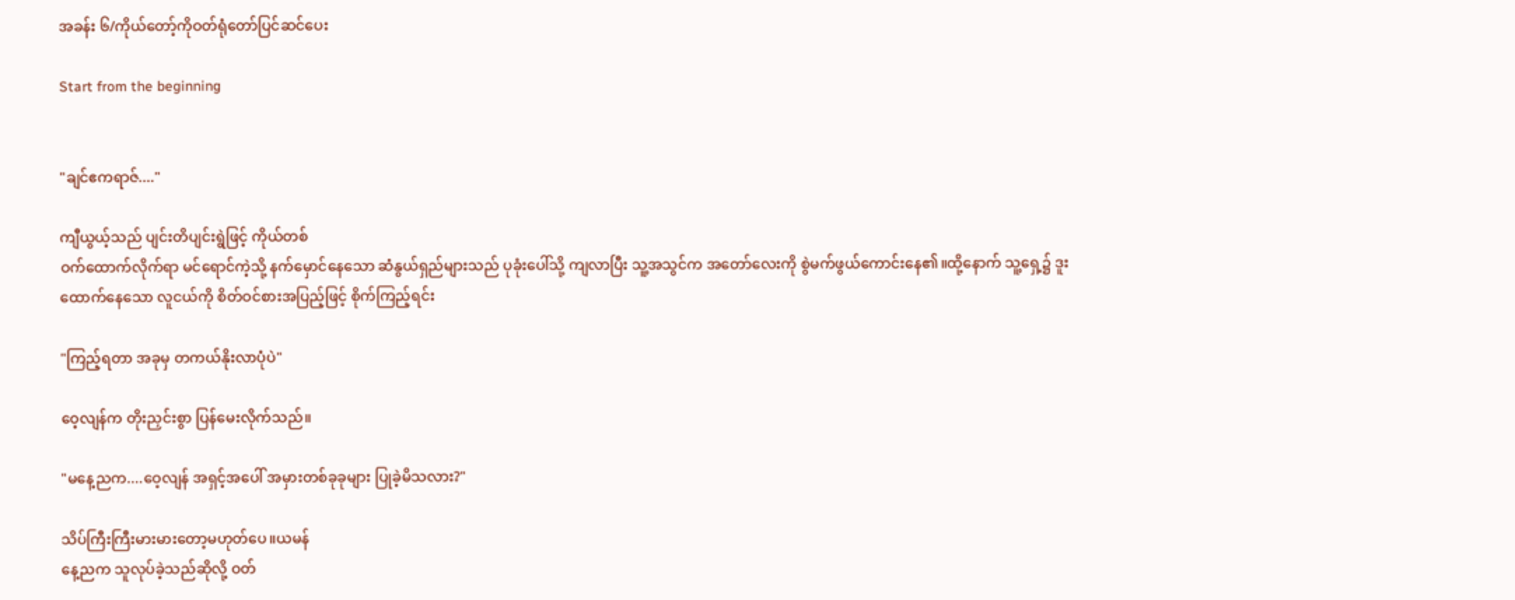အခန်း ၆/ကိုယ်တော့်ကိုဝတ်ရုံတော်ပြင်ဆင်ပေး

Start from the beginning


"ချင်ဧကရာဇ်...."

ကျီယွယ့်သည် ပျင်းတိပျင်းရွဲဖြင့် ကိုယ်တစ်
ဝက်ထောက်လိုက်ရာ မင်ရောင်ကဲ့သို့ နက်မှောင်နေသော ဆံနွယ်ရှည်များသည် ပုခုံးပေါ်သို့ ကျလာပြီး သူ့အသွင်က အတော်လေးကို စွဲမက်ဖွယ်ကောင်းနေ၏။ထို့နောက် သူ့ရှေ့၌ ဒူးထောက်နေသော လူငယ်ကို စိတ်ဝင်စားအပြည့်ဖြင့် စိုက်ကြည့်ရင်း

"ကြည့်ရတာ အခုမှ တကယ်နိုးလာပုံပဲ"

ဝေ့လျန်က တိုးညှင်းစွာ ပြန်မေးလိုက်သည်။

"မနေ့ညက....ဝေ့လျန် အရှင့်အပေါ် အမှားတစ်ခုခုများ ပြုခဲ့မိသလား?"

သိပ်ကြီးကြီးမားမားတော့မဟုတ်ပေ။ယမန်
နေ့ညက သူလုပ်ခဲ့သည်ဆိုလို့ ဝတ်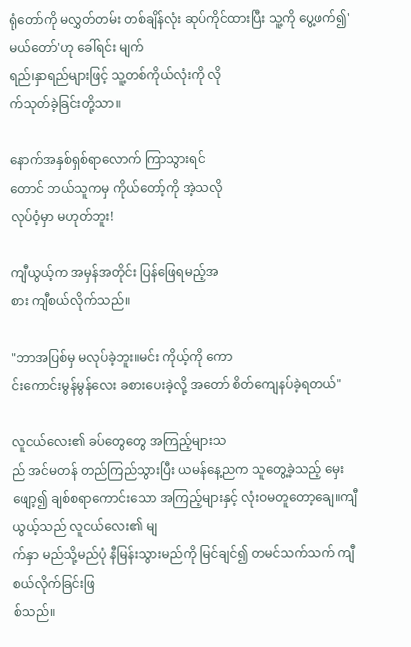ရုံတော်ကို မလွှတ်တမ်း တစ်ချိန်လုံး ဆုပ်ကိုင်ထားပြီး သူ့ကို ပွေ့ဖက်၍'မယ်တော်'ဟု ခေါ်ရင်း မျက်
ရည်၊နှာရည်များဖြင့် သူ့တစ်ကိုယ်လုံးကို လို
က်သုတ်ခဲ့ခြင်းတို့သာ။

နောက်အနှစ်ရှစ်ရာလောက် ကြာသွားရင်
တောင် ဘယ်သူကမှ ကိုယ်တော့်ကို အဲ့သလို
လုပ်ဝံ့မှာ မဟုတ်ဘူး!

ကျီယွယ့်က အမှန်အတိုင်း ပြန်ဖြေရမည့်အ
စား ကျီစယ်လိုက်သည်။

"ဘာအပြစ်မှ မလုပ်ခဲ့ဘူး။မင်း ကိုယ့်ကို ကော
င်းကောင်းမွန်မွန်လေး ခစားပေးခဲ့လို့ အတော် စိတ်ကျေနပ်ခဲ့ရတယ်"

လူငယ်လေး၏ ခပ်တွေတွေ အကြည့်များသ
ည် အင်မတန် တည်ကြည်သွားပြီး ယမန်နေ့ညက သူတွေ့ခဲ့သည့် မှေးဖျော့၍ ချစ်စရာကောင်းသော အကြည့်များနှင့် လုံးဝမတူတော့ချေ။ကျီယွယ့်သည် လူငယ်လေး၏ မျ
က်နှာ မည်သို့မည်ပုံ နီမြန်းသွားမည်ကို မြင်ချင်၍ တမင်သက်သက် ကျီစယ်လိုက်ခြင်းဖြ
စ်သည်။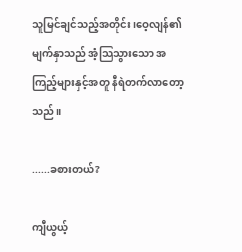သူမြင်ချင်သည့်အတိုင်း၊ဝေ့လျန်၏ မျက်နှာသည် အံ့သြသွားသော အကြည့်များနှင့်အတူ နီရဲတက်လာတော့သည်။

......ခစားတယ်?

ကျီယွယ့်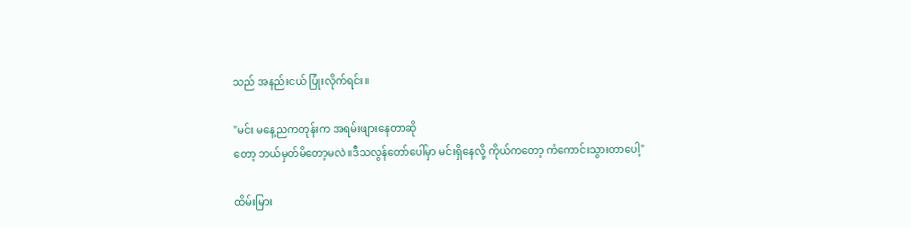သည် အနည်းငယ် ပြုံးလိုက်ရင်း။

"မင်း မနေ့ညကတုန်းက အရမ်းဖျားနေတာဆို
တော့ ဘယ်မှတ်မိတော့မလဲ။ဒီသလွန်တော်ပေါ်မှာ မင်းရှိနေလို့ ကိုယ်ကတော့ ကံကောင်းသွားတာပေါ့"

ထိမ်းမြား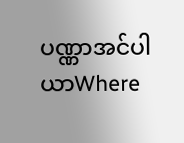ပဏ္ဏာအင်ပါယာWhere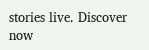stories live. Discover now